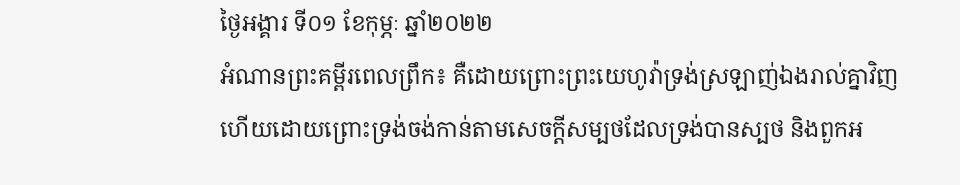ថ្ងៃអង្គារ ទី០១ ខែកុម្ភៈ ឆ្នាំ២០២២
អំណានព្រះគម្ពីរពេលព្រឹក៖ គឺដោយព្រោះព្រះយេហូវ៉ាទ្រង់ស្រឡាញ់ឯងរាល់គ្នាវិញ ហើយដោយព្រោះទ្រង់ចង់កាន់តាមសេចក្តីសម្បថដែលទ្រង់បានស្បថ និងពួកអ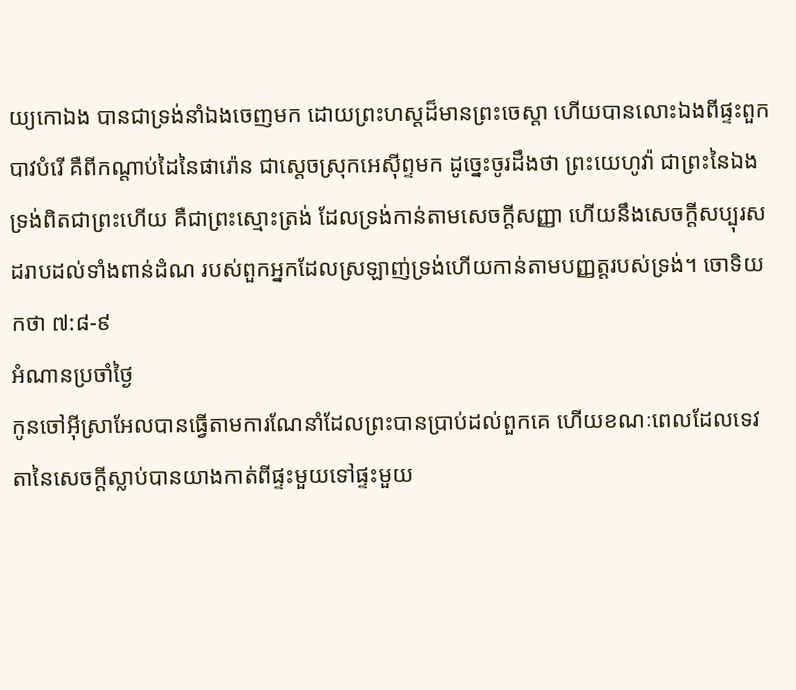យ្យកោឯង បានជាទ្រង់នាំឯងចេញមក ដោយព្រះហស្តដ៏មានព្រះចេស្តា ហើយបានលោះឯងពីផ្ទះពួកបាវបំរើ គឺពីកណ្តាប់ដៃនៃផារ៉ោន ជាស្តេចស្រុកអេស៊ីព្ទមក ដូច្នេះចូរដឹងថា ព្រះយេហូវ៉ា ជាព្រះនៃឯង ទ្រង់ពិតជាព្រះហើយ គឺជាព្រះស្មោះត្រង់ ដែលទ្រង់កាន់តាមសេចក្តីសញ្ញា ហើយនឹងសេចក្តីសប្បុរសដរាបដល់ទាំងពាន់ដំណ របស់ពួកអ្នកដែលស្រឡាញ់ទ្រង់ហើយកាន់តាមបញ្ញត្តរបស់ទ្រង់។ ចោទិយកថា ៧:៨-៩
អំណានប្រចាំថ្ងៃ
កូនចៅអ៊ីស្រាអែលបានធ្វើតាមការណែនាំដែលព្រះបានប្រាប់ដល់ពួកគេ ហើយខណៈពេលដែលទេវតានៃសេចក្តីស្លាប់បានយាងកាត់ពីផ្ទះមួយទៅផ្ទះមួយ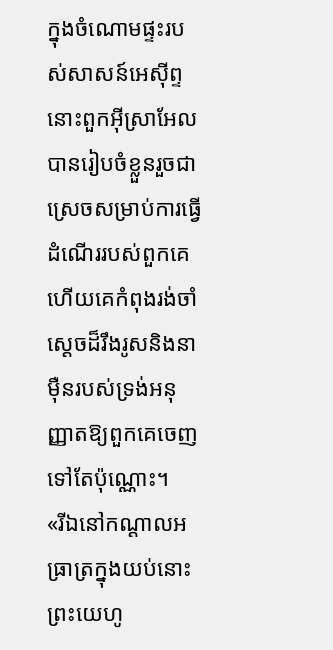ក្នុងចំណោមផ្ទះរបស់សាសន៍អេស៊ីព្ទ នោះពួកអ៊ីស្រាអែលបានរៀបចំខ្លួនរួចជាស្រេចសម្រាប់ការធ្វើដំណើររបស់ពួកគេ ហើយគេកំពុងរង់ចាំស្តេចដ៏រឹងរូសនិងនាមុឺនរបស់ទ្រង់អនុញ្ញាតឱ្យពួកគេចេញទៅតែប៉ុណ្ណោះ។
«រីឯនៅកណ្តាលអធ្រាត្រក្នុងយប់នោះ ព្រះយេហូ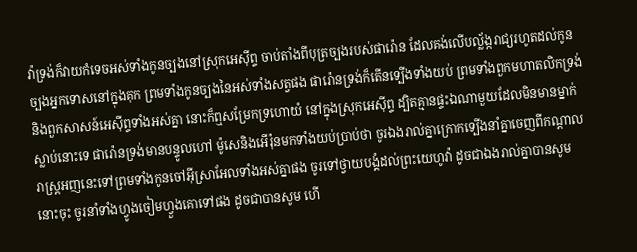វ៉ាទ្រង់ក៏វាយកំទេចអស់ទាំងកូនច្បងនៅស្រុកអេស៊ីព្ទ ចាប់តាំងពីបុត្រច្បងរបស់ផារ៉ោន ដែលគង់លើបល្ល័ង្ករាជ្យរហូតដល់កូនច្បងអ្នកទោសនៅក្នុងគុក ព្រមទាំងកូនច្បងនៃអស់ទាំងសត្វផង ផារ៉ោនទ្រង់ក៏តើនទ្បើងទាំងយប់ ព្រមទាំងពួកមហាតលិកទ្រង់និងពួកសាសន៍អេស៊ីព្ទទាំងអស់គ្នា នោះក៏ឮសម្រែកទ្រហោយំ នៅក្នុងស្រុកអេស៊ីព្ទ ដ្បិតគ្មានផ្ទះឯណាមួយដែលមិនមានម្នាក់ស្លាប់នោះទេ ផារ៉ោនទ្រង់មានបន្ទូលហៅ ម៉ូសេនិងអើរ៉ុនមកទាំងយប់ប្រាប់ថា ចូរឯងរាល់គ្នាក្រោកទ្បើងនាំគ្នាចេញពីកណ្តាលរាស្ត្រអញនេះទៅព្រមទាំងកូនចៅអ៊ីស្រាអែលទាំងអស់គ្នាផង ចូរទៅថ្វាយបង្គំដល់ព្រះយេហូវ៉ា ដូចជាឯងរាល់គ្នាបានសូមនោះចុះ ចូរនាំទាំងហ្វូងចៀមហ្វួងគោទៅផង ដូចជាបានសូម ហើ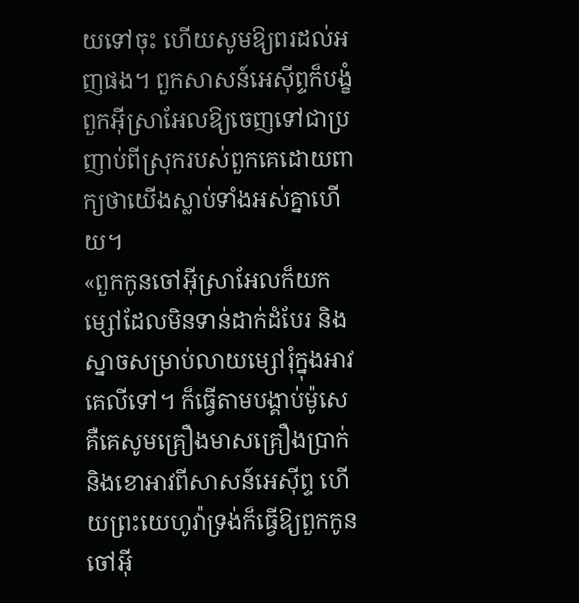យទៅចុះ ហើយសូមឱ្យពរដល់អញផង។ ពួកសាសន៍អេស៊ីព្ទក៏បង្ខំពួកអ៊ីស្រាអែលឱ្យចេញទៅជាប្រញាប់ពីស្រុករបស់ពួកគេដោយពាក្យថាយើងស្លាប់ទាំងអស់គ្នាហើយ។
«ពួកកូនចៅអ៊ីស្រាអែលក៏យកម្សៅដែលមិនទាន់ដាក់ដំបែរ និងស្នាចសម្រាប់លាយម្សៅរុំក្នុងអាវគេលីទៅ។ ក៏ធ្វើតាមបង្គាប់ម៉ូសេ គឺគេសូមគ្រឿងមាសគ្រឿងប្រាក់ និងខោអាវពីសាសន៍អេស៊ីព្ទ ហើយព្រះយេហូវ៉ាទ្រង់ក៏ធ្វើឱ្យពួកកូនចៅអ៊ី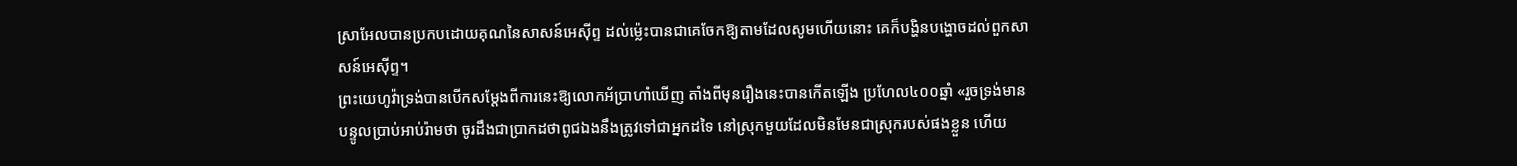ស្រាអែលបានប្រកបដោយគុណនៃសាសន៍អេស៊ីព្ទ ដល់ម៉្លេះបានជាគេចែកឱ្យតាមដែលសូមហើយនោះ គេក៏បង្ហិនបង្ហោចដល់ពួកសាសន៍អេស៊ីព្ទ។
ព្រះយេហូវ៉ាទ្រង់បានបើកសម្តែងពីការនេះឱ្យលោកអ័ប្រាហាំឃើញ តាំងពីមុនរឿងនេះបានកើតឡើង ប្រហែល៤០០ឆ្នាំ «រួចទ្រង់មានបន្ទូលប្រាប់អាប់រ៉ាមថា ចូរដឹងជាប្រាកដថាពូជឯងនឹងត្រូវទៅជាអ្នកដទៃ នៅស្រុកមួយដែលមិនមែនជាស្រុករបស់ផងខ្លួន ហើយ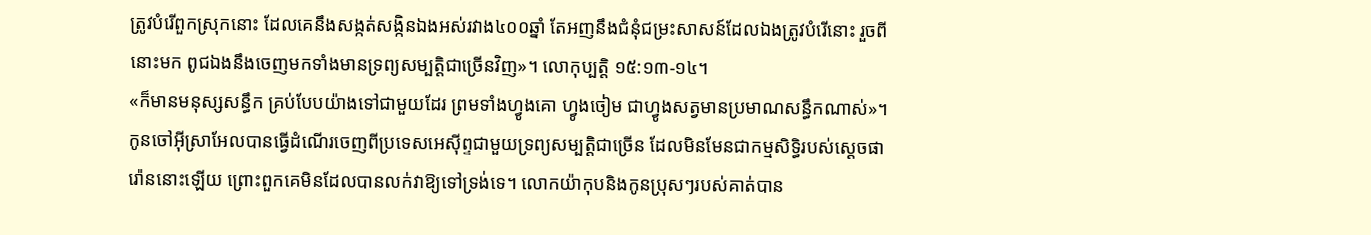ត្រូវបំរើពួកស្រុកនោះ ដែលគេនឹងសង្កត់សង្កិនឯងអស់រវាង៤០០ឆ្នាំ តែអញនឹងជំនុំជម្រះសាសន៍ដែលឯងត្រូវបំរើនោះ រួចពីនោះមក ពូជឯងនឹងចេញមកទាំងមានទ្រព្យសម្បត្តិជាច្រើនវិញ»។ លោកុប្បត្តិ ១៥:១៣-១៤។
«ក៏មានមនុស្សសន្ធឹក គ្រប់បែបយ៉ាងទៅជាមួយដែរ ព្រមទាំងហ្វូងគោ ហ្វូងចៀម ជាហ្វូងសត្វមានប្រមាណសន្ធឹកណាស់»។ កូនចៅអ៊ីស្រាអែលបានធ្វើដំណើរចេញពីប្រទេសអេស៊ីព្ទជាមួយទ្រព្យសម្បត្តិជាច្រើន ដែលមិនមែនជាកម្មសិទ្ធិរបស់ស្តេចផារ៉ោននោះឡើយ ព្រោះពួកគេមិនដែលបានលក់វាឱ្យទៅទ្រង់ទេ។ លោកយ៉ាកុបនិងកូនប្រុសៗរបស់គាត់បាន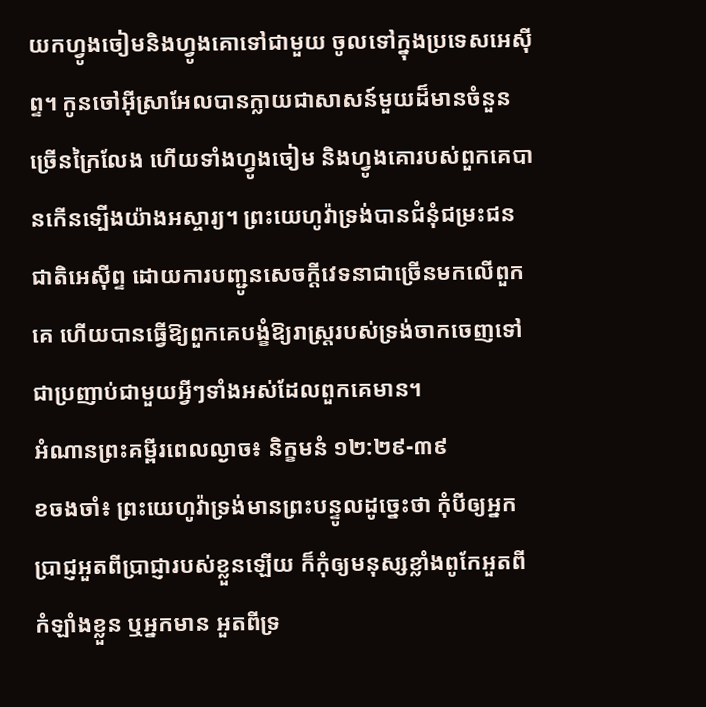យកហ្វូងចៀមនិងហ្វូងគោទៅជាមួយ ចូលទៅក្នុងប្រទេសអេស៊ីព្ទ។ កូនចៅអ៊ីស្រាអែលបានក្លាយជាសាសន៍មួយដ៏មានចំនួនច្រើនក្រៃលែង ហើយទាំងហ្វូងចៀម និងហ្វូងគោរបស់ពួកគេបានកើនទ្បើងយ៉ាងអស្ចារ្យ។ ព្រះយេហូវ៉ាទ្រង់បានជំនុំជម្រះជនជាតិអេស៊ីព្ទ ដោយការបញ្ជូនសេចក្តីវេទនាជាច្រើនមកលើពួកគេ ហើយបានធ្វើឱ្យពួកគេបង្ខំឱ្យរាស្ត្ររបស់ទ្រង់ចាកចេញទៅជាប្រញាប់ជាមួយអ្វីៗទាំងអស់ដែលពួកគេមាន។
អំណានព្រះគម្ពីរពេលល្ងាច៖ និក្ខមនំ ១២:២៩-៣៩
ខចងចាំ៖ ព្រះយេហូវ៉ាទ្រង់មានព្រះបន្ទូលដូច្នេះថា កុំបីឲ្យអ្នកប្រាជ្ញអួតពីប្រាជ្ញារបស់ខ្លួនឡើយ ក៏កុំឲ្យមនុស្សខ្លាំងពូកែអួតពីកំឡាំងខ្លួន ឬអ្នកមាន អួតពីទ្រ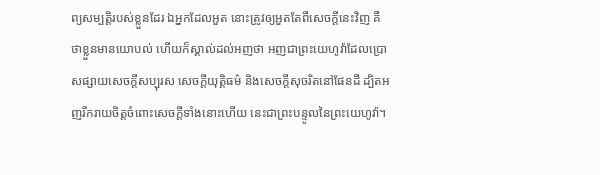ព្យសម្បត្តិរបស់ខ្លួនដែរ ឯអ្នកដែលអួត នោះត្រូវឲ្យអួតតែពីសេចក្តីនេះវិញ គឺថាខ្លួនមានយោបល់ ហើយក៏ស្គាល់ដល់អញថា អញជាព្រះយេហូវ៉ាដែលប្រោសផ្សាយសេចក្តីសប្បុរស សេចក្តីយុត្តិធម៌ និងសេចក្តីសុចរិតនៅផែនដី ដ្បិតអញរីករាយចិត្តចំពោះសេចក្តីទាំងនោះហើយ នេះជាព្រះបន្ទូលនៃព្រះយេហូវ៉ា។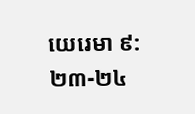យេរេមា ៩:២៣-២៤